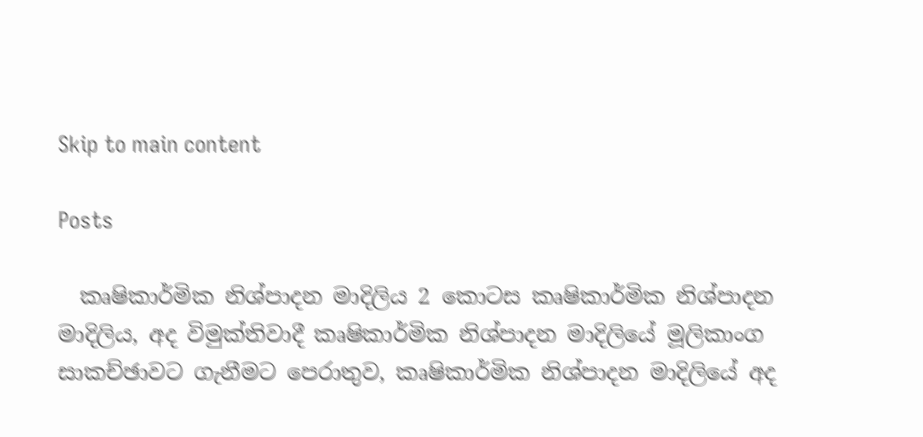Skip to main content

Posts

  කෘෂිකාර්මික නිශ්පාදන මාදිලිය 2 කොටස කෘෂිකාර්මික නිශ්පාදන මාදිලිය, අද විමුක්තිවාදී කෘෂිකාර්මික නිශ්පාදන මාදිලියේ මූලිකාංග සාකච්ඡාවට ගැනීමට පෙරාතුව, කෘෂිකාර්මික නිශ්පාදන මාදිලියේ අද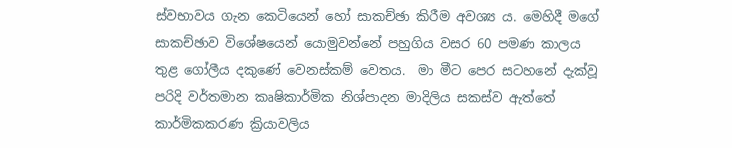ස්වභාවය ගැන කෙටියෙන් හෝ සාකච්ඡා කිරීම අවශ්‍ය ය. මෙහිදී මගේ සාකච්ඡාව විශේෂයෙන් යොමුවන්නේ පහුගිය වසර 60 පමණ කාලය තුළ ගෝලීය දකුණේ වෙනස්කම් වෙතය.  මා මීට පෙර සටහනේ දැක්වූ පරිදි වර්තමාන කෘෂිකාර්මික නිශ්පාදන මාදිලිය සකස්ව ඇත්තේ කාර්මිකකරණ ක්‍රියාවලිය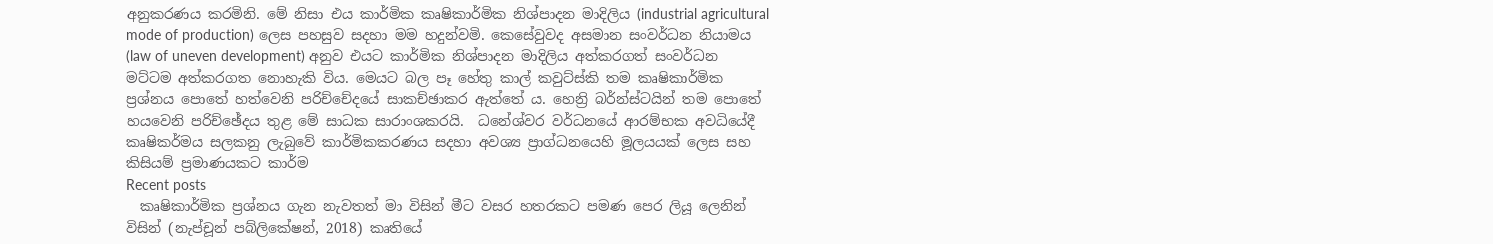අනුකරණය කරමිනි. මේ නිසා එය කාර්මික කෘෂිකාර්මික නිශ්පාදන මාදිලිය (industrial agricultural mode of production) ලෙස පහසුව සදහා මම හදුන්වමි. කෙසේවුවද අසමාන සංවර්ධන නියාමය (law of uneven development) අනුව එයට කාර්මික නිශ්පාදන මාදිලිය අත්කරගත් සංවර්ධන මට්ටම අත්කරගත නොහැකි විය. මෙයට බල පෑ හේතු කාල් කවුට්ස්කි තම කෘෂිකාර්මික ප්‍රශ්නය පොතේ හත්වෙනි පරිච්චේදයේ සාකච්ඡාකර ඇත්තේ ය. හෙන්‍රි බර්න්ස්ටයින් තම පොතේ හයවෙනි පරිච්ඡේදය තුළ මේ සාධක සාරාංශකරයි.  ධනේශ්වර වර්ධනයේ ආරම්භක අවධියේදී කෘෂිකර්මය සලකනු ලැබුවේ කාර්මිකකරණය සදහා අවශ්‍ය ප්‍රාග්ධනයෙහි මූලයයක් ලෙස සහ කිසියම් ප්‍රමාණයකට කාර්ම
Recent posts
  කෘෂිකාර්මික ප්‍රශ්නය ගැන නැවතත් මා විසින් මීට වසර හතරකට පමණ පෙර ලියූ ලෙනින් විසින් (නැප්චූන් පබ්ලිකේෂන්, 2018) කෘතියේ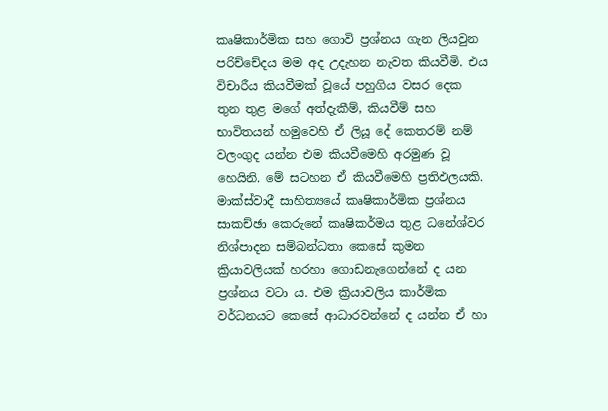කෘෂිකාර්මික සහ ගොවි ප්‍රශ්නය ගැන ලියවුන පරිච්චේදය මම අද උදැහන නැවත කියවීමි. එය විචාරීය කියවීමක් වූයේ පහුගිය වසර දෙක තුන තුළ මගේ අත්දැකීම්, කියවීම් සහ භාවිතයන් හමුවෙහි ඒ ලියූ දේ කෙතරම් නම් වලංගුද යන්න එම කියවීමෙහි අරමුණ වූ හෙයිනි. මේ සටහන ඒ කියවීමෙහි ප්‍රතිඵලයකි. මාක්ස්වාදී සාහිත්‍යයේ කෘෂිකාර්මික ප්‍රශ්නය සාකච්ඡා කෙරුනේ කෘෂිකර්මය තුළ ධනේශ්වර නිශ්පාදන සම්බන්ධතා කෙසේ කුමන ක්‍රියාවලියක් හරහා ගොඩනැගෙන්නේ ද යන ප්‍රශ්නය වටා ය. එම ක්‍රියාවලිය කාර්මික වර්ධනයට කෙසේ ආධාරවන්නේ ද යන්න ඒ හා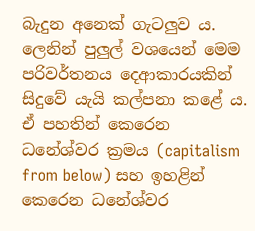බැදුන අනෙක් ගැටලුව ය. ලෙනින් පුලුල් වශයෙන් මෙම පරිවර්තනය දෙආකාරයකින් සිදුවේ යැයි කල්පනා කළේ ය. ඒ පහතින් කෙරෙන ධනේශ්වර ක්‍රමය (capitalism from below) සහ ඉහළින් කෙරෙන ධනේශ්වර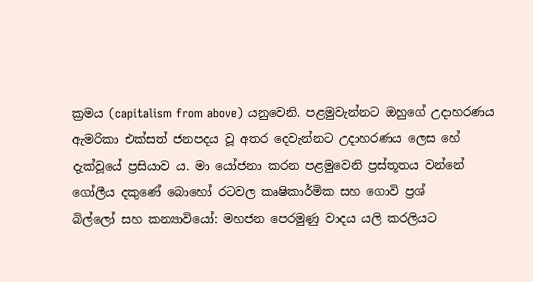ක්‍රමය (capitalism from above) යනුවෙනි. පළමුවැන්නට ඔහුගේ උදාහරණය ඇමරිකා එක්සත් ජනපදය වූ අතර දෙවැන්නට උදාහරණය ලෙස හේ දැක්වූයේ ප්‍රසියාව ය. මා යෝජනා කරන පළමුවෙනි ප්‍රස්තූතය වන්නේ ගෝලීය දකුණේ බොහෝ රටවල කෘෂිකාර්මික සහ ගොවි ප්‍රශ්
බිල්ලෝ සහ කන්‍යාවියෝ: මහජන පෙරමුණු වාදය යලි කරලියට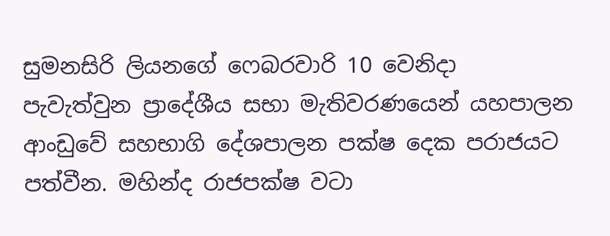සුමනසිරි ලියනගේ ෆෙබරවාරි 10 වෙනිදා පැවැත්වුන ප්‍රාදේශීය සභා මැතිවරණයෙන් යහපාලන ආංඩුවේ සහභාගි දේශපාලන පක්ෂ දෙක පරාජයට පත්වීන. මහින්ද රාජපක්ෂ වටා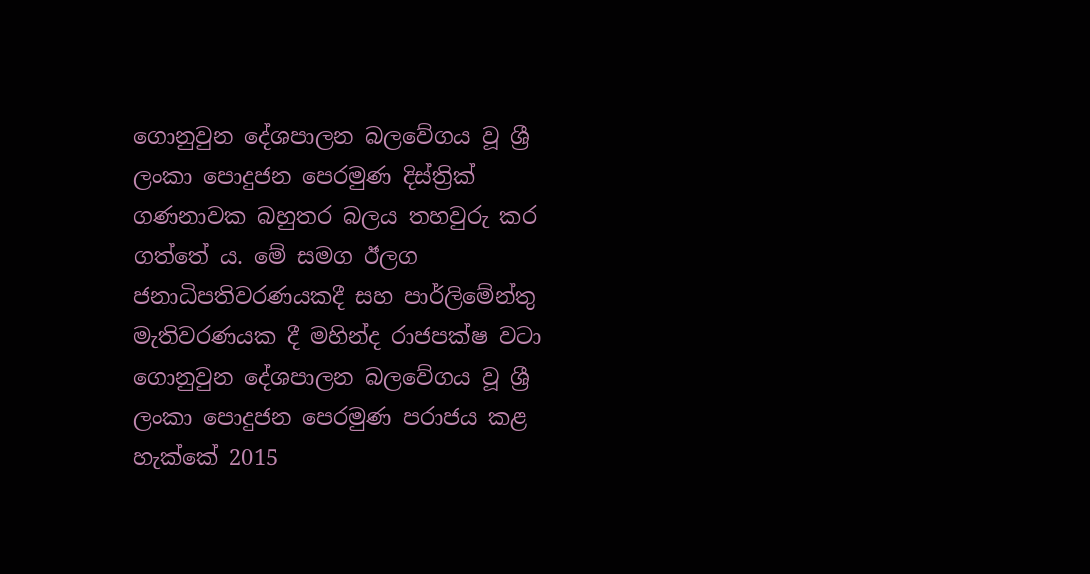ගොනුවුන දේශපාලන බලවේගය වූ ශ්‍රී ලංකා පොදුජන පෙරමුණ දිස්ත්‍රික් ගණනාවක බහුතර බලය තහවුරු කර ගත්තේ ය. මේ සමග ඊලග ජනාධිපතිවරණයකදී සහ පාර්ලිමේන්තු මැතිවරණයක දී මහින්ද රාජපක්ෂ වටා ගොනුවුන දේශපාලන බලවේගය වූ ශ්‍රී ලංකා පොදුජන පෙරමුණ පරාජය කළ හැක්කේ 2015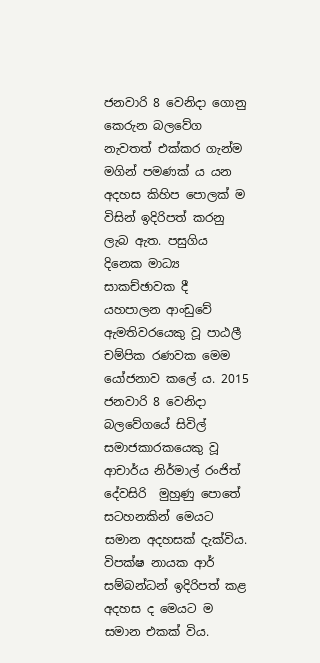ජනවාරි 8 වෙනිදා ගොනු කෙරුන බලවේග නැවතත් එක්කර ගැන්ම මගින් පමණක් ය යන අදහස කිහිප පොලක් ම විසින් ඉදිරිපත් කරනු ලැබ ඇත. පසුගිය දිනෙක මාධ්‍ය සාකච්ඡාවක දී යහපාලන ආංඩුවේ ඇමතිවරයෙකු වූ පාඨලී චම්පික රණවක මෙම යෝජනාව කලේ ය. 2015 ජනවාරි 8 වෙනිදා බලවේගයේ සිවිල් සමාජකාරකයෙකු වූ ආචාර්ය නිර්මාල් රංජිත් දේවසිරි  මුහුණු පොතේ සටහනකින් මෙයට සමාන අදහසක් දැක්විය. විපක්ෂ නායක ආර් සම්බන්ධන් ඉදිරිපත් කළ අදහස ද මෙයට ම සමාන එකක් විය.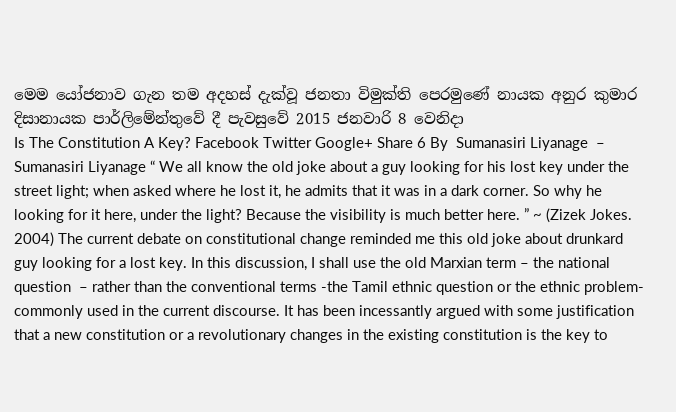මෙම යෝජනාව ගැන තම අදහස් දැක්වූ ජනතා විමුක්ති පෙරමුණේ නායක අනුර කුමාර දිසානායක පාර්ලිමේන්තුවේ දී පැවසුවේ 2015 ජනවාරි 8 වෙනිදා
Is The Constitution A Key? Facebook Twitter Google+ Share 6 By  Sumanasiri Liyanage  – Sumanasiri Liyanage “ We all know the old joke about a guy looking for his lost key under the street light; when asked where he lost it, he admits that it was in a dark corner. So why he looking for it here, under the light? Because the visibility is much better here. ” ~ (Zizek Jokes. 2004) The current debate on constitutional change reminded me this old joke about drunkard guy looking for a lost key. In this discussion, I shall use the old Marxian term – the national question  – rather than the conventional terms -the Tamil ethnic question or the ethnic problem- commonly used in the current discourse. It has been incessantly argued with some justification that a new constitution or a revolutionary changes in the existing constitution is the key to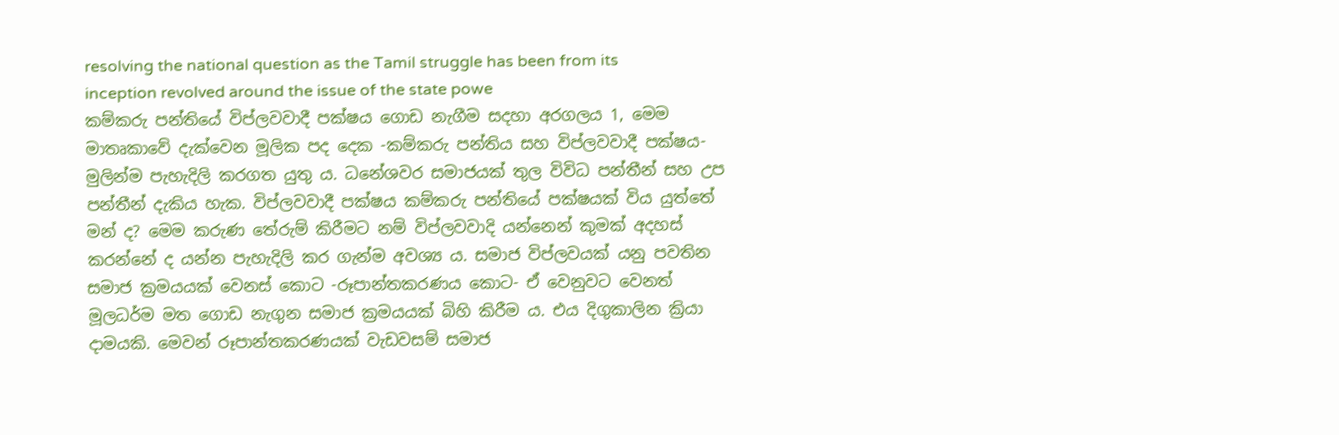resolving the national question as the Tamil struggle has been from its inception revolved around the issue of the state powe
කම්කරු පන්තියේ විප්ලවවාදී පක්ෂය ගොඩ නැගීම සදහා අරගලය 1, මෙම මාතෘකාවේ දැක්වෙන මූලික පද දෙක -කම්කරු පන්තිය සහ විප්ලවවාදී පක්ෂය- මුලින්ම පැහැදිලි කරගත යුතු ය. ධනේශවර සමාජයක් තුල විවිධ පන්තීන් සහ උප පන්තීන් දැකිය හැක. විප්ලවවාදී පක්ෂය කම්කරු පන්තියේ පක්ෂයක් විය යුත්තේ මන් ද? මෙම කරුණ තේරුම් කිරීමට නම් විප්ලවවාදි යන්නෙන් කුමක් අදහස් කරන්නේ ද යන්න පැහැදිලි කර ගැන්ම අවශ්‍ය ය. සමාජ විප්ලවයක් යනු පවතින සමාජ ක්‍රමයයක් වෙනස් කොට -රූපාන්තකරණය කොට- ඒ වෙනුවට වෙනත් මූලධර්ම මත ගොඩ නැගුන සමාජ ක්‍රමයයක් බිහි කිරීම ය. එය දිගුකාලින ක්‍රියා දාමයකි. මෙවන් රූපාන්තකරණයක් වැඩවසම් සමාජ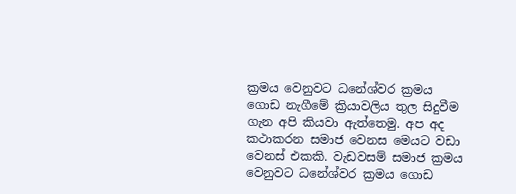ක්‍රමය වෙනුවට ධනේශ්වර ක්‍රමය ගොඩ නැගීමේ ක්‍රියාවලිය තුල සිදුවීම ගැන අපි කියවා ඇත්තෙමු. අප අද කථාකරන සමාජ වෙනස මෙයට වඩා වෙනස් එකකි. වැඩවසම් සමාජ ක්‍රමය වෙනුවට ධනේශ්වර ක්‍රමය ගොඩ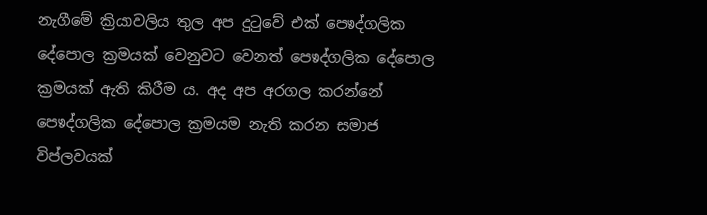නැගීමේ ක්‍රියාවලිය තුල අප දුටුවේ එක් පෙෳද්ගලික දේපොල ක්‍රමයක් වෙනුවට වෙනත් පෙෳද්ගලික දේපොල ක්‍රමයක් ඇති කිරීම ය. අද අප අරගල කරන්නේ පෙෳද්ගලික දේපොල ක්‍රමයම නැති කරන සමාජ විප්ලවයක්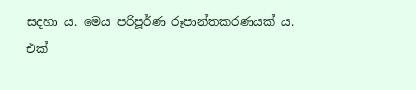සදහා ය. මෙය පරිපූර්ණ රූපාන්තකරණයක් ය. එක්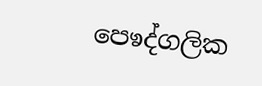පෙෳද්ගලික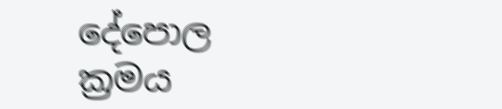දේපොල ක්‍රමය